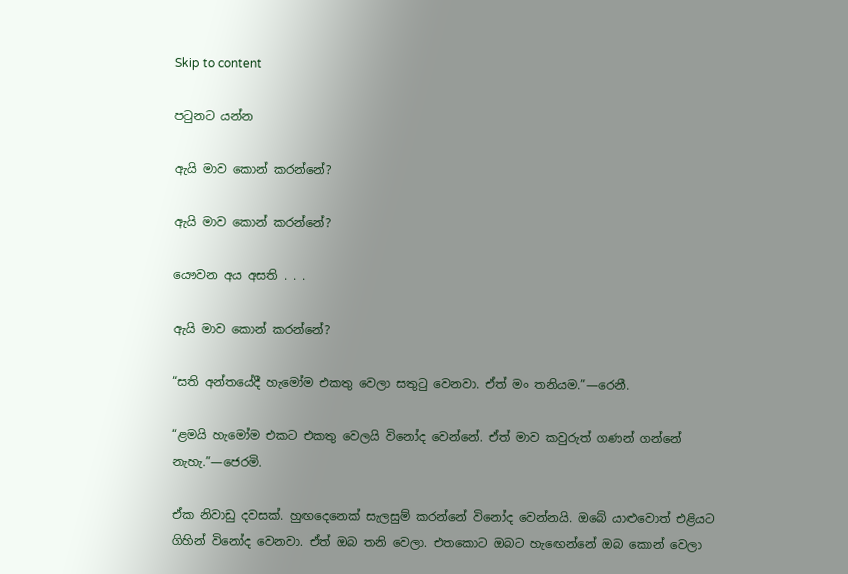Skip to content

පටුනට යන්න

ඇයි මාව කොන් කරන්නේ?

ඇයි මාව කොන් කරන්නේ?

යෞවන අය අසති . . .

ඇයි මාව කොන් කරන්නේ?

“සති අන්තයේදී හැමෝම එකතු වෙලා සතුටු වෙනවා. ඒත් මං තනියම.”—රෙනී.

“ළමයි හැමෝම එකට එකතු වෙලයි විනෝද වෙන්නේ. ඒත් මාව කවුරුත් ගණන් ගන්නේ නැහැ.”—ජෙරමි.

ඒක නිවාඩු දවසක්. හුඟදෙනෙක් සැලසුම් කරන්නේ විනෝද වෙන්නයි. ඔබේ යාළුවොත් එළියට ගිහින් විනෝද වෙනවා. ඒත් ඔබ තනි වෙලා. එතකොට ඔබට හැඟෙන්නේ ඔබ කොන් වෙලා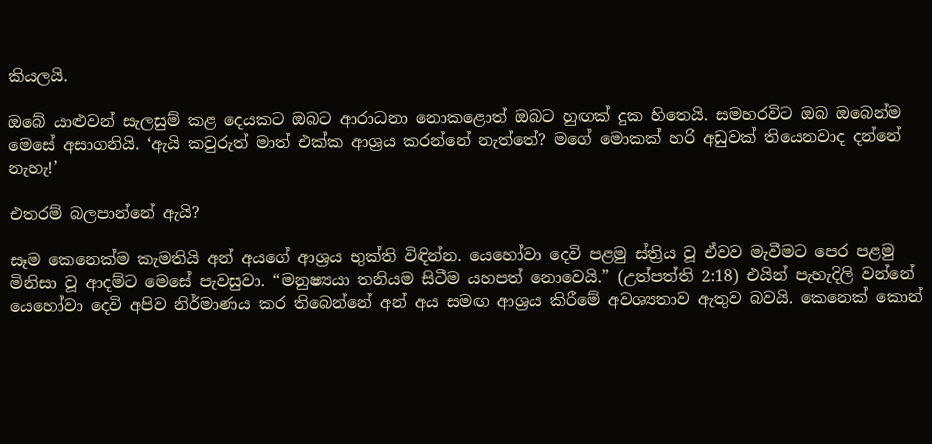කියලයි.

ඔබේ යාළුවන් සැලසුම් කළ දෙයකට ඔබට ආරාධනා නොකළොත් ඔබට හුඟක් දුක හිතෙයි. සමහරවිට ඔබ ඔබෙන්ම මෙසේ අසාගනියි. ‘ඇයි කවුරුත් මාත් එක්ක ආශ්‍රය කරන්නේ නැත්තේ? මගේ මොකක් හරි අඩුවක් තියෙනවාද දන්නේ නැහැ!’

එතරම් බලපාන්නේ ඇයි?

සෑම කෙනෙක්ම කැමතියි අන් අයගේ ආශ්‍රය භුක්ති විඳින්න. යෙහෝවා දෙවි පළමු ස්ත්‍රිය වූ ඒවව මැවීමට පෙර පළමු මිනිසා වූ ආදම්ට මෙසේ පැවසුවා. “මනුෂ්‍යයා තනියම සිටීම යහපත් නොවෙයි.” (උත්පත්ති 2:18) එයින් පැහැදිලි වන්නේ යෙහෝවා දෙවි අපිව නිර්මාණය කර තිබෙන්නේ අන් අය සමඟ ආශ්‍රය කිරීමේ අවශ්‍යතාව ඇතුව බවයි. කෙනෙක් කොන්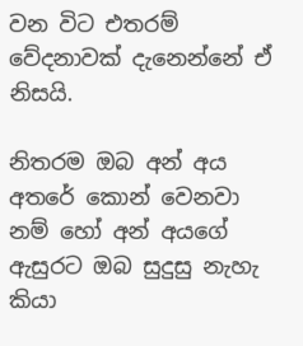වන විට එතරම් වේදනාවක් දැනෙන්නේ ඒ නිසයි.

නිතරම ඔබ අන් අය අතරේ කොන් වෙනවා නම් හෝ අන් අයගේ ඇසුරට ඔබ සුදුසු නැහැ කියා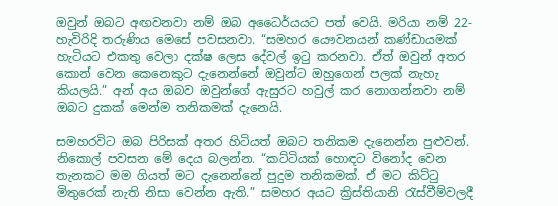ඔවුන් ඔබට අඟවනවා නම් ඔබ අධෛර්යයට පත් වෙයි. මරියා නම් 22-හැවිරිදි තරුණිය මෙසේ පවසනවා. “සමහර යෞවනයන් කණ්ඩායමක් හැටියට එකතු වෙලා දක්ෂ ලෙස දේවල් ඉටු කරනවා. ඒත් ඔවුන් අතර කොන් වෙන කෙනෙකුට දැනෙන්නේ ඔවුන්ට ඔහුගෙන් පලක් නැහැ කියලයි.” අන් අය ඔබව ඔවුන්ගේ ඇසුරට හවුල් කර නොගන්නවා නම් ඔබට දුකක් මෙන්ම තනිකමක් දැනෙයි.

සමහරවිට ඔබ පිරිසක් අතර හිටියත් ඔබට තනිකම දැනෙන්න පුළුවන්. නිකොල් පවසන මේ දෙය බලන්න. “කට්ටියක් හොඳට විනෝද වෙන තැනකට මම ගියත් මට දැනෙන්නේ පුදුම තනිකමක්. ඒ මට කිට්ටු මිතුරෙක් නැති නිසා වෙන්න ඇති.” සමහර අයට ක්‍රිස්තියානි රැස්වීම්වලදී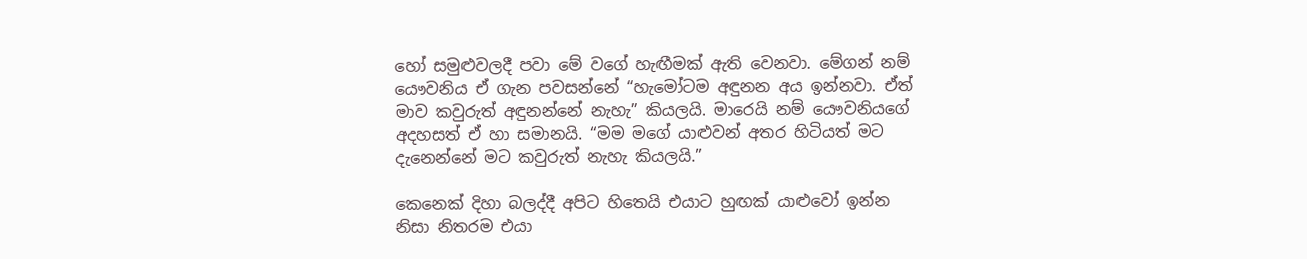හෝ සමුළුවලදී පවා මේ වගේ හැඟීමක් ඇති වෙනවා. මේගන් නම් යෞවනිය ඒ ගැන පවසන්නේ “හැමෝටම අඳුනන අය ඉන්නවා. ඒත් මාව කවුරුත් අඳුනන්නේ නැහැ” කියලයි. මාරෙයි නම් යෞවනියගේ අදහසත් ඒ හා සමානයි. “මම මගේ යාළුවන් අතර හිටියත් මට දැනෙන්නේ මට කවුරුත් නැහැ කියලයි.”

කෙනෙක් දිහා බලද්දී අපිට හිතෙයි එයාට හුඟක් යාළුවෝ ඉන්න නිසා නිතරම එයා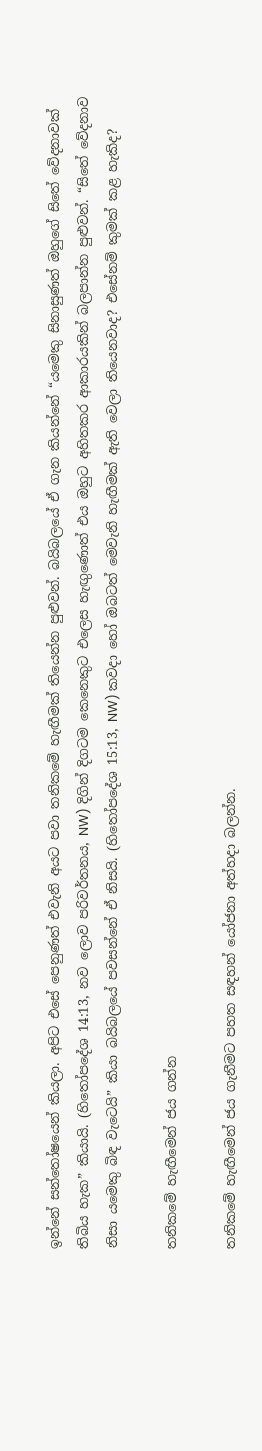ඉන්නේ සන්තෝෂයෙන් කියලා. අපිට එසේ පෙනුණත් එවැනි අයට පවා තනිකමේ හැඟීමක් තියෙන්න පුළුවන්. බයිබලයේ ඒ ගැන කියන්නේ “යමෙකු සිනාසුණත් ඔහුගේ සිතේ වේදනාවක් තිබිය හැක” කියායි. (හිතෝපදේශ 14:13, නව ලොව පරිවර්තනය, NW) දිගින් දිගටම කෙනෙකුට එලෙස හැඟුණොත් එය ඔහුට අහිතකර ආකාරයකින් බලපාන්න පුළුවන්. “සිතේ වේදනාව නිසා යමෙකු බිඳ වැටෙයි” කියා බයිබලයේ පවසන්නේ ඒ නිසයි. (හිතෝපදේශ 15:13, NW) කවදා හෝ ඔබටත් මෙවැනි හැඟීමක් ඇති වෙලා තියෙනවාද? එසේනම් කුමක් කළ හැකිද?

තනිකමේ හැඟීමෙන් ජය ගන්න

තනිකමේ හැඟීමෙන් ජය ගැනීමට පහත සඳහන් යෝජනා අත්හදා බලන්න.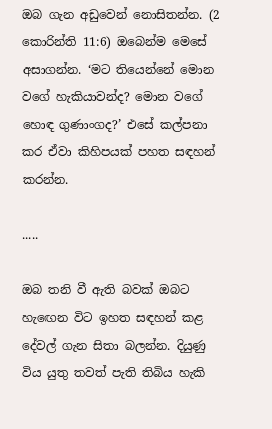ඔබ ගැන අඩුවෙන් නොසිතන්න. (2 කොරින්ති 11:6) ඔබෙන්ම මෙසේ අසාගන්න. ‘මට තියෙන්නේ මොන වගේ හැකියාවන්ද? මොන වගේ හොඳ ගුණාංගද?’ එසේ කල්පනා කර ඒවා කිහිපයක් පහත සඳහන් කරන්න.

.....

ඔබ තනි වී ඇති බවක් ඔබට හැඟෙන විට ඉහත සඳහන් කළ දේවල් ගැන සිතා බලන්න. දියුණු විය යුතු තවත් පැති තිබිය හැකි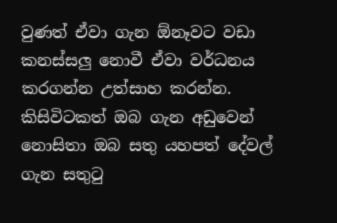වුණත් ඒවා ගැන ඕනෑවට වඩා කනස්සලු නොවී ඒවා වර්ධනය කරගන්න උත්සාහ කරන්න. කිසිවිටකත් ඔබ ගැන අඩුවෙන් නොසිතා ඔබ සතු යහපත් දේවල් ගැන සතුටු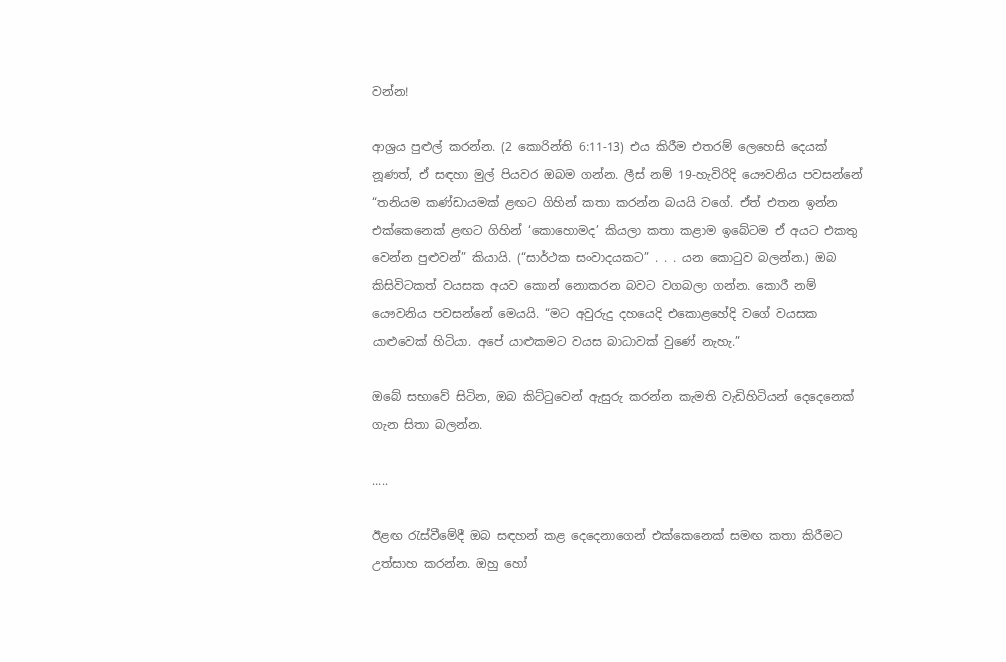වන්න!

ආශ්‍රය පුළුල් කරන්න. (2 කොරින්ති 6:11-13) එය කිරීම එතරම් ලෙහෙසි දෙයක් නූණත්, ඒ සඳහා මුල් පියවර ඔබම ගන්න. ලීස් නම් 19-හැවිරිදි යෞවනිය පවසන්නේ “තනියම කණ්ඩායමක් ළඟට ගිහින් කතා කරන්න බයයි වගේ. ඒත් එතන ඉන්න එක්කෙනෙක් ළඟට ගිහින් ‘කොහොමද’ කියලා කතා කළාම ඉබේටම ඒ අයට එකතු වෙන්න පුළුවන්” කියායි. (“සාර්ථක සංවාදයකට” . . . යන කොටුව බලන්න.) ඔබ කිසිවිටකත් වයසක අයව කොන් නොකරන බවට වගබලා ගන්න. කොරී නම් යෞවනිය පවසන්නේ මෙයයි. “මට අවුරුදු දහයෙදි එකොළහේදි වගේ වයසක යාළුවෙක් හිටියා. අපේ යාළුකමට වයස බාධාවක් වුණේ නැහැ.”

ඔබේ සභාවේ සිටින, ඔබ කිට්ටුවෙන් ඇසුරු කරන්න කැමති වැඩිහිටියන් දෙදෙනෙක් ගැන සිතා බලන්න.

.....

ඊළඟ රැස්වීමේදී ඔබ සඳහන් කළ දෙදෙනාගෙන් එක්කෙනෙක් සමඟ කතා කිරීමට උත්සාහ කරන්න. ඔහු හෝ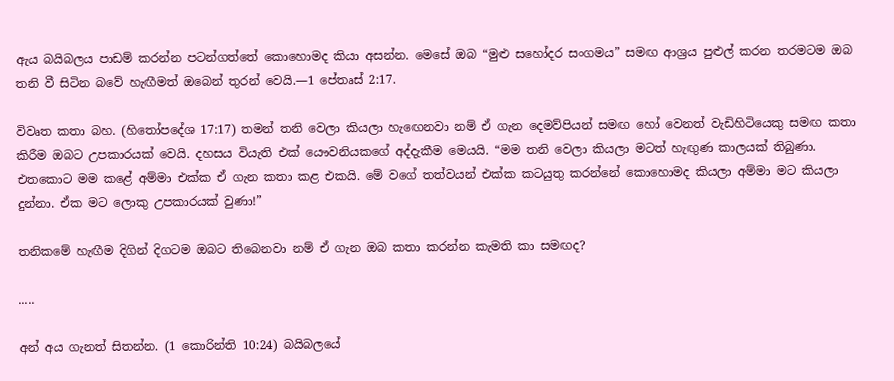ඇය බයිබලය පාඩම් කරන්න පටන්ගත්තේ කොහොමද කියා අසන්න. මෙසේ ඔබ “මුළු සහෝදර සංගමය” සමඟ ආශ්‍රය පුළුල් කරන තරමටම ඔබ තනි වී සිටින බවේ හැඟීමත් ඔබෙන් තුරන් වෙයි.—1 පේතෘස් 2:17.

විවෘත කතා බහ. (හිතෝපදේශ 17:17) තමන් තනි වෙලා කියලා හැඟෙනවා නම් ඒ ගැන දෙමව්පියන් සමඟ හෝ වෙනත් වැඩිහිටියෙකු සමඟ කතා කිරීම ඔබට උපකාරයක් වෙයි. දහසය වියැති එක් යෞවනියකගේ අද්දැකීම මෙයයි. “මම තනි වෙලා කියලා මටත් හැඟුණ කාලයක් තිබුණා. එතකොට මම කළේ අම්මා එක්ක ඒ ගැන කතා කළ එකයි. මේ වගේ තත්වයන් එක්ක කටයුතු කරන්නේ කොහොමද කියලා අම්මා මට කියලා දුන්නා. ඒක මට ලොකු උපකාරයක් වුණා!”

තනිකමේ හැඟීම දිගින් දිගටම ඔබට තිබෙනවා නම් ඒ ගැන ඔබ කතා කරන්න කැමති කා සමඟද?

.....

අන් අය ගැනත් සිතන්න. (1 කොරින්ති 10:24) බයිබලයේ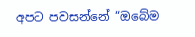අපට පවසන්නේ “ඔබේම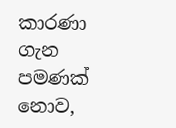කාරණා ගැන පමණක් නොව,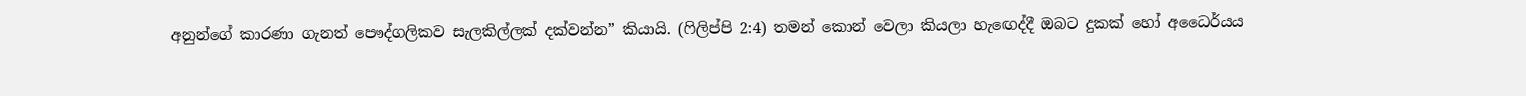අනුන්ගේ කාරණා ගැනත් පෞද්ගලිකව සැලකිල්ලක් දක්වන්න” කියායි. (ෆිලිප්පි 2:4) තමන් කොන් වෙලා කියලා හැඟෙද්දී ඔබට දුකක් හෝ අධෛර්යය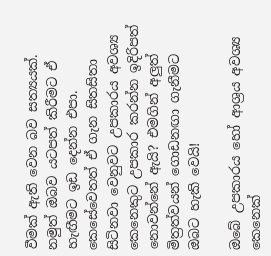වීමක් ඇති වෙන බව සත්‍යයක්. නමුත් ඔබව යටපත් කිරීමට ඒ හැඟීමට ඉඩ දෙන්න එපා. කෙසේවෙතත් ඒ ගැන සිතසිතා සිටිනවා වෙනුවට උපකාරය අවශ්‍ය කෙනෙකුට උපකාර කරන්න ඉදිරිපත් නොවන්නේ ඇයි? එමගින් අලුත් මිත්‍රත්වයන් ගොඩනඟා ගැනීමට ඔබට හැකි වෙයි!

ඔබේ උපකාරය හෝ ආශ්‍රය අවශ්‍ය කෙනෙක්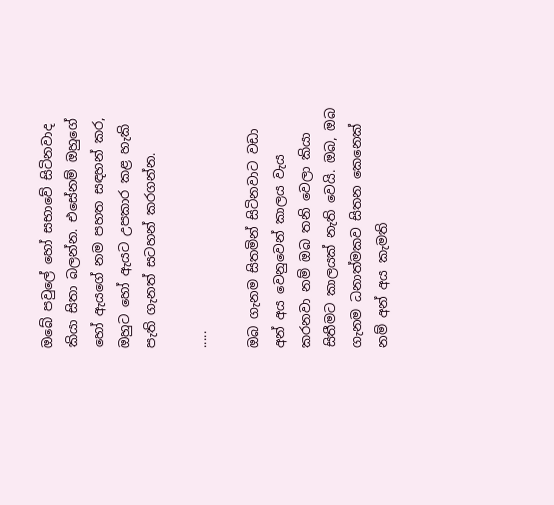ඔබේ පවුලේ හෝ සභාවේ සිටිනවාද කියා සිතා බලන්න. එසේනම් ඔහුගේ හෝ ඇයගේ නම පහත සඳහන් කර, ඔහුට හෝ ඇයට උපකාර කළ හැකි පැති ගැනත් සටහන් කරගන්න.

.....

ඔබ ගැනම සිතමින් සිටිනවාට වඩා අන් අය වෙනුවෙන් කාලය වැය කරනවා නම් ඔබ තනි වෙලා කියා සිතීමට කාලයක් නැති වෙයි. ඔබ, ඔබ ගැනම ධනාත්මකව සිතන කෙනෙක් නම් අන් අය කැමති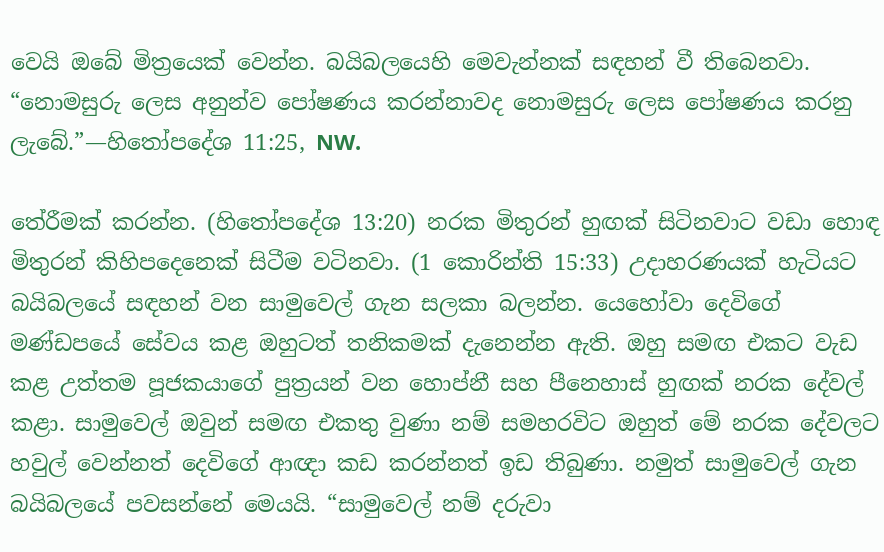වෙයි ඔබේ මිත්‍රයෙක් වෙන්න. බයිබලයෙහි මෙවැන්නක් සඳහන් වී තිබෙනවා. “නොමසුරු ලෙස අනුන්ව පෝෂණය කරන්නාවද නොමසුරු ලෙස පෝෂණය කරනු ලැබේ.”—හිතෝපදේශ 11:25, NW.

තේරීමක් කරන්න. (හිතෝපදේශ 13:20) නරක මිතුරන් හුඟක් සිටිනවාට වඩා හොඳ මිතුරන් කිහිපදෙනෙක් සිටීම වටිනවා. (1 කොරින්ති 15:33) උදාහරණයක් හැටියට බයිබලයේ සඳහන් වන සාමුවෙල් ගැන සලකා බලන්න. යෙහෝවා දෙවිගේ මණ්ඩපයේ සේවය කළ ඔහුටත් තනිකමක් දැනෙන්න ඇති. ඔහු සමඟ එකට වැඩ කළ උත්තම පූජකයාගේ පුත්‍රයන් වන හොප්නී සහ පීනෙහාස් හුඟක් නරක දේවල් කළා. සාමුවෙල් ඔවුන් සමඟ එකතු වුණා නම් සමහරවිට ඔහුත් මේ නරක දේවලට හවුල් වෙන්නත් දෙවිගේ ආඥා කඩ කරන්නත් ඉඩ තිබුණා. නමුත් සාමුවෙල් ගැන බයිබලයේ පවසන්නේ මෙයයි. “සාමුවෙල් නම් දරුවා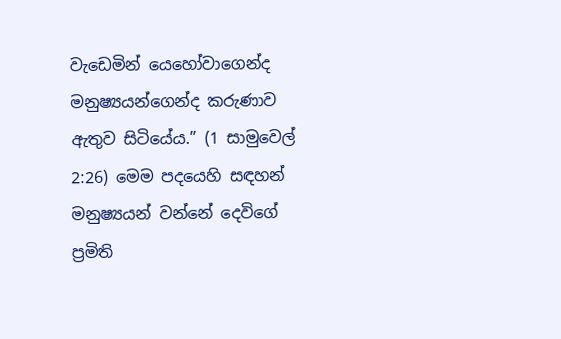වැඩෙමින් යෙහෝවාගෙන්ද මනුෂ්‍යයන්ගෙන්ද කරුණාව ඇතුව සිටියේය.” (1 සාමුවෙල් 2:26) මෙම පදයෙහි සඳහන් මනුෂ්‍යයන් වන්නේ දෙවිගේ ප්‍රමිති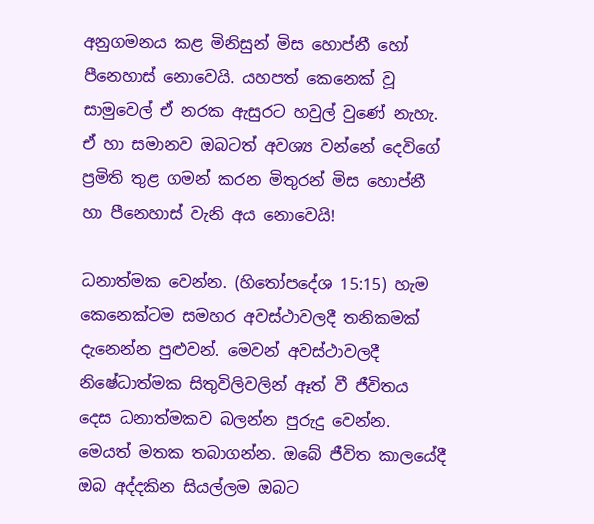අනුගමනය කළ මිනිසුන් මිස හොප්නී හෝ පීනෙහාස් නොවෙයි. යහපත් කෙනෙක් වූ සාමුවෙල් ඒ නරක ඇසුරට හවුල් වුණේ නැහැ. ඒ හා සමානව ඔබටත් අවශ්‍ය වන්නේ දෙවිගේ ප්‍රමිති තුළ ගමන් කරන මිතුරන් මිස හොප්නී හා පීනෙහාස් වැනි අය නොවෙයි!

ධනාත්මක වෙන්න. (හිතෝපදේශ 15:15) හැම කෙනෙක්ටම සමහර අවස්ථාවලදී තනිකමක් දැනෙන්න පුළුවන්. මෙවන් අවස්ථාවලදී නිෂේධාත්මක සිතුවිලිවලින් ඈත් වී ජීවිතය දෙස ධනාත්මකව බලන්න පුරුදු වෙන්න. මෙයත් මතක තබාගන්න. ඔබේ ජීවිත කාලයේදී ඔබ අද්දකින සියල්ලම ඔබට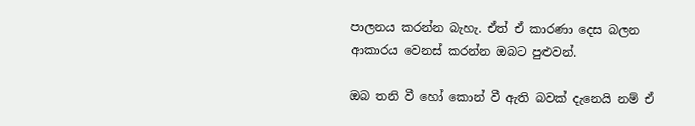පාලනය කරන්න බැහැ. ඒත් ඒ කාරණා දෙස බලන ආකාරය වෙනස් කරන්න ඔබට පුළුවන්.

ඔබ තනි වී හෝ කොන් වී ඇති බවක් දැනෙයි නම් ඒ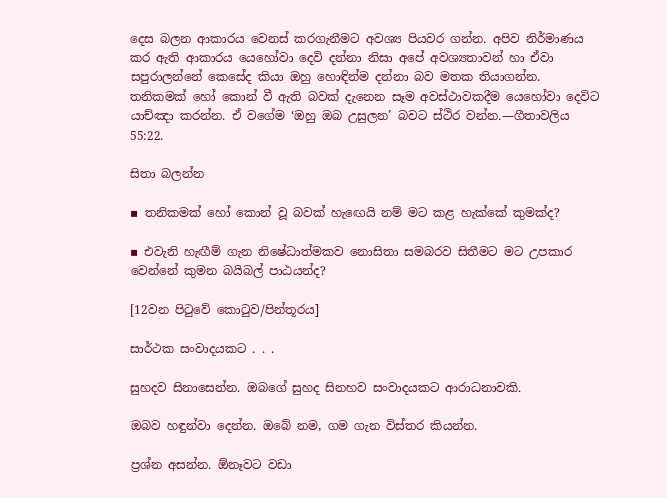දෙස බලන ආකාරය වෙනස් කරගැනීමට අවශ්‍ය පියවර ගන්න. අපිව නිර්මාණය කර ඇති ආකාරය යෙහෝවා දෙවි දන්නා නිසා අපේ අවශ්‍යතාවන් හා ඒවා සපුරාලන්නේ කෙසේද කියා ඔහු හොඳින්ම දන්නා බව මතක තියාගන්න. තනිකමක් හෝ කොන් වී ඇති බවක් දැනෙන සෑම අවස්ථාවකදීම යෙහෝවා දෙවිට යාච්ඤා කරන්න. ඒ වගේම ‘ඔහු ඔබ උසුලන’ බවට ස්ථිර වන්න.—ගීතාවලිය 55:22.

සිතා බලන්න

▪ තනිකමක් හෝ කොන් වූ බවක් හැඟෙයි නම් මට කළ හැක්කේ කුමක්ද?

▪ එවැනි හැඟීම් ගැන නිෂේධාත්මකව නොසිතා සමබරව සිතීමට මට උපකාර වෙන්නේ කුමන බයිබල් පාඨයන්ද?

[12වන පිටුවේ කොටුව/පින්තූරය]

සාර්ථක සංවාදයකට . . .

සුහදව සිනාසෙන්න. ඔබගේ සුහද සිනහව සංවාදයකට ආරාධනාවකි.

ඔබව හඳුන්වා දෙන්න. ඔබේ නම, ගම ගැන විස්තර කියන්න.

ප්‍රශ්න අසන්න. ඕනෑවට වඩා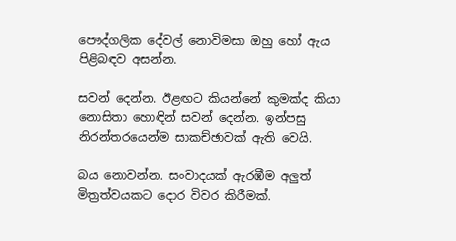පෞද්ගලික දේවල් නොවිමසා ඔහු හෝ ඇය පිළිබඳව අසන්න.

සවන් දෙන්න. ඊළඟට කියන්නේ කුමක්ද කියා නොසිතා හොඳින් සවන් දෙන්න. ඉන්පසු නිරන්තරයෙන්ම සාකච්ඡාවක් ඇති වෙයි.

බය නොවන්න. සංවාදයක් ඇරඹීම අලුත් මිත්‍රත්වයකට දොර විවර කිරීමක්.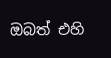ඔබත් එහි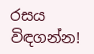රසය විඳගන්න!